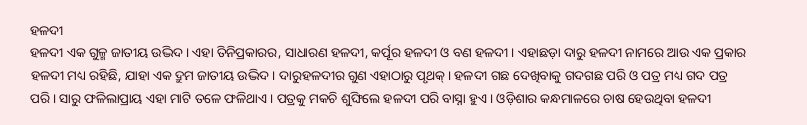ହଳଦୀ
ହଳଦୀ ଏକ ଗୁଳ୍ମ ଜାତୀୟ ଉଦ୍ଭିଦ। ଏହା ତିନିପ୍ରକାରର, ସାଧାରଣ ହଳଦୀ, କର୍ପୂର ହଳଦୀ ଓ ବଣ ହଳଦୀ । ଏହାଛଡ଼ା ଦାରୁ ହଳଦୀ ନାମରେ ଆଉ ଏକ ପ୍ରକାର ହଳଦୀ ମଧ୍ୟ ରହିଛି, ଯାହା ଏକ ଦ୍ରୁମ ଜାତୀୟ ଉଦ୍ଭିଦ । ଦାରୁହଳଦୀର ଗୁଣ ଏହାଠାରୁ ପୃଥକ୍। ହଳଦୀ ଗଛ ଦେଖିବାକୁ ଗଦଗଛ ପରି ଓ ପତ୍ର ମଧ୍ୟ ଗଦ ପତ୍ର ପରି। ସାରୁ ଫଳିଲାପ୍ରାୟ ଏହା ମାଟି ତଳେ ଫଳିଥାଏ । ପତ୍ରକୁ ମକଚି ଶୁଙ୍ଘିଲେ ହଳଦୀ ପରି ବାସ୍ନା ହୁଏ । ଓଡ଼ିଶାର କନ୍ଧମାଳରେ ଚାଷ ହେଉଥିବା ହଳଦୀ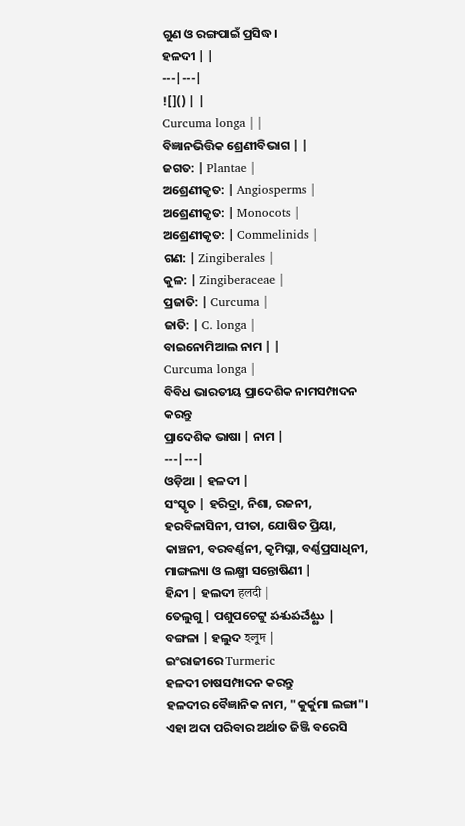ଗୁଣ ଓ ରଙ୍ଗପାଇଁ ପ୍ରସିଦ୍ଧ।
ହଳଦୀ | |
---|---|
![]() | |
Curcuma longa | |
ବିଜ୍ଞାନଭିତ୍ତିକ ଶ୍ରେଣୀବିଭାଗ | |
ଜଗତ: | Plantae |
ଅଶ୍ରେଣୀକୃତ: | Angiosperms |
ଅଶ୍ରେଣୀକୃତ: | Monocots |
ଅଶ୍ରେଣୀକୃତ: | Commelinids |
ଗଣ: | Zingiberales |
କୁଳ: | Zingiberaceae |
ପ୍ରଜାତି: | Curcuma |
ଜାତି: | C. longa |
ବାଇନୋମିଆଲ ନାମ | |
Curcuma longa |
ବିବିଧ ଭାରତୀୟ ପ୍ରାଦେଶିକ ନାମସମ୍ପାଦନ କରନ୍ତୁ
ପ୍ରାଦେଶିକ ଭାଷା | ନାମ |
---|---|
ଓଡ଼ିଆ | ହଳଦୀ |
ସଂସ୍କୃତ | ହରିଦ୍ରା, ନିଶା, ରଜନୀ, ହରବିଳାସିନୀ, ପୀତା, ଯୋଷିତ ପ୍ରିୟା, କାଞ୍ଚନୀ, ବରବର୍ଣ୍ଣନୀ, କୃମିଘ୍ନା, ବର୍ଣ୍ଣପ୍ରସାଧିନୀ, ମାଙ୍ଗଲ୍ୟା ଓ ଲକ୍ଷ୍ମୀ ସନ୍ତୋଷିଣୀ |
ହିନ୍ଦୀ | ହଲଦୀ हलदी |
ତେଲୁଗୁ | ପଶୁପଚେଟ୍ଟୁ పశుపచేట్టు |
ବଙ୍ଗଳା | ହଲୁଦ হলুদ |
ଇଂରାଜୀରେ Turmeric
ହଳଦୀ ଚାଷସମ୍ପାଦନ କରନ୍ତୁ
ହଳଦୀର ବୈଜ୍ଞାନିକ ନାମ, "କୁର୍କୁମା ଲଙ୍ଗା"। ଏହା ଅଦା ପରିବାର ଅର୍ଥାତ ଜିଞ୍ଜି ବରେସି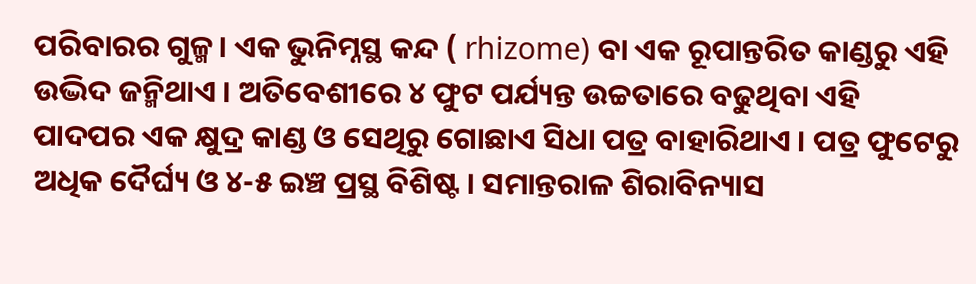ପରିବାରର ଗୁଳ୍ମ। ଏକ ଭୁନିମ୍ନସ୍ଥ କନ୍ଦ ( rhizome) ବା ଏକ ରୂପାନ୍ତରିତ କାଣ୍ଡରୁ ଏହି ଉଦ୍ଭିଦ ଜନ୍ମିଥାଏ । ଅତିବେଶୀରେ ୪ ଫୁଟ ପର୍ଯ୍ୟନ୍ତ ଉଚ୍ଚତାରେ ବଢୁଥିବା ଏହି ପାଦପର ଏକ କ୍ଷୁଦ୍ର କାଣ୍ଡ ଓ ସେଥିରୁ ଗୋଛାଏ ସିଧା ପତ୍ର ବାହାରିଥାଏ । ପତ୍ର ଫୁଟେରୁ ଅଧିକ ଦୈର୍ଘ୍ୟ ଓ ୪-୫ ଇଞ୍ଚ ପ୍ରସ୍ଥ ବିଶିଷ୍ଟ । ସମାନ୍ତରାଳ ଶିରାବିନ୍ୟାସ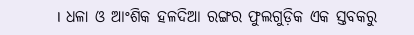। ଧଳା ଓ ଆଂଶିକ ହଳଦିଆ ରଙ୍ଗର ଫୁଲଗୁଡ଼ିକ ଏକ ସ୍ତବକରୁ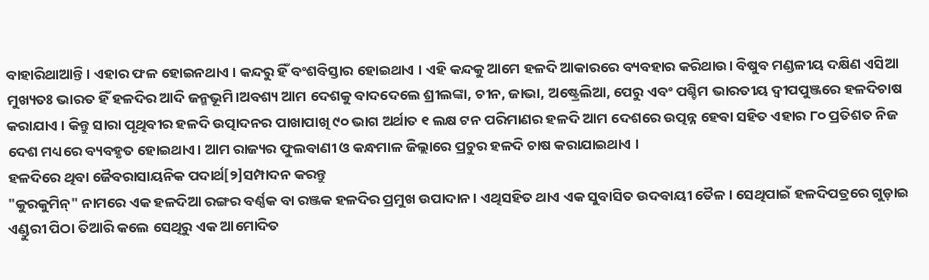ବାହାରିଥାଆନ୍ତି । ଏହାର ଫଳ ହୋଇନଥାଏ । କନ୍ଦରୁ ହିଁ ବଂଶବିସ୍ତାର ହୋଇଥାଏ । ଏହି କନ୍ଦକୁ ଆମେ ହଳଦି ଆକାରରେ ବ୍ୟବହାର କରିଥାଉ। ବିଷୁବ ମଣ୍ଡଳୀୟ ଦକ୍ଷିଣ ଏସିଆ ମୁଖ୍ୟତଃ ଭାରତ ହିଁ ହଳଦିର ଆଦି ଜନ୍ମଭୂମି।ଅବଶ୍ୟ ଆମ ଦେଶକୁ ବାଦଦେଲେ ଶ୍ରୀଲଙ୍କା, ଚୀନ, ଜାଭା, ଅଷ୍ଟ୍ରେଲିଆ, ପେରୁ ଏବଂ ପଶ୍ଚିମ ଭାରତୀୟ ଦ୍ୱୀପପୁଞ୍ଜରେ ହଳଦିଚାଷ କରାଯାଏ । କିନ୍ତୁ ସାରା ପୃଥିବୀର ହଳଦି ଉତ୍ପାଦନର ପାଖାପାଖି ୯୦ ଭାଗ ଅର୍ଥାତ ୧ ଲକ୍ଷ ଟନ ପରିମାଣର ହଳଦି ଆମ ଦେଶରେ ଉତ୍ପନ୍ନ ହେବା ସହିତ ଏହାର ୮୦ ପ୍ରତିଶତ ନିଜ ଦେଶ ମଧ୍ୟରେ ବ୍ୟବହୃତ ହୋଇଥାଏ। ଆମ ରାଜ୍ୟର ଫୁଲବାଣୀ ଓ କନ୍ଧମାଳ ଜିଲ୍ଲାରେ ପ୍ରଚୁର ହଳଦି ଚାଷ କରାଯାଇଥାଏ ।
ହଳଦିରେ ଥିବା ଜୈବରାସାୟନିକ ପଦାର୍ଥ[୨]ସମ୍ପାଦନ କରନ୍ତୁ
"କୁରକୁମିନ୍" ନାମରେ ଏକ ହଳଦିଆ ରଙ୍ଗର ବର୍ଣ୍ଣକ ବା ରଞ୍ଜକ ହଳଦିର ପ୍ରମୁଖ ଉପାଦାନ। ଏଥିସହିତ ଥାଏ ଏକ ସୁବାସିତ ଉଦବାୟୀ ତୈଳ। ସେଥିପାଇଁ ହଳଦିପତ୍ରରେ ଗୁଡ଼ାଇ ଏଣ୍ଡୁରୀ ପିଠା ତିଆରି କଲେ ସେଥିରୁ ଏକ ଆମୋଦିତ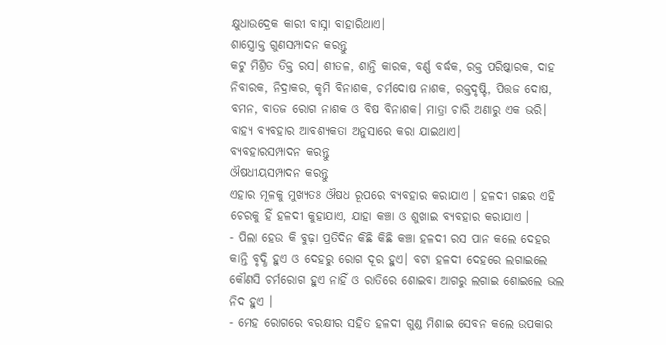କ୍ଷୁଧାଉଦ୍ରେକ କାରୀ ବାସ୍ନା ବାହାରିଥାଏ।
ଶାସ୍ତ୍ରୋକ୍ତ ଗୁଣସମ୍ପାଦନ କରନ୍ତୁ
କଟୁ ମିଶ୍ରିତ ତିକ୍ତ ରସ। ଶୀତଳ, ଶାନ୍ତି କାରକ, ବର୍ଣ୍ଣ ବର୍ଦ୍ଧକ, ରକ୍ତ ପରିଷ୍କାରକ, ଦାହ ନିବାରକ, ନିଦ୍ରାକର, କୃମି ବିନାଶକ, ଚର୍ମଦୋଷ ନାଶକ, ରକ୍ତଦୃଷ୍ଟି, ପିତ୍ତଜ ଦୋଷ, ବମନ, ବାତଜ ରୋଗ ନାଶକ ଓ ବିଷ ବିନାଶକ। ମାତ୍ରା ଚାରି ଅଣାରୁ ଏକ ଭରି। ବାହ୍ୟ ବ୍ୟବହାର ଆବଶ୍ୟକତା ଅନୁସାରେ କରା ଯାଇଥାଏ।
ବ୍ୟବହାରସମ୍ପାଦନ କରନ୍ତୁ
ଔଷଧୀୟସମ୍ପାଦନ କରନ୍ତୁ
ଏହାର ମୂଳକୁ ମୁଖ୍ୟତଃ ଔଷଧ ରୂପରେ ବ୍ୟବହାର କରାଯାଏ । ହଳଦୀ ଗଛର ଏହି ଚେରକୁ ହିଁ ହଳଦୀ କୁହାଯାଏ, ଯାହା କଞ୍ଚା ଓ ଶୁଖାଇ ବ୍ୟବହାର କରାଯାଏ ।
- ପିଲା ହେଉ କି ବୁଢ଼ା ପ୍ରତିଦିନ କିଛି କିଛି କଞ୍ଚା ହଳଦୀ ରସ ପାନ କଲେ ଦେହର କାନ୍ତି ବୃଦ୍ଧି ହୁଏ ଓ ଦେହରୁ ରୋଗ ଦୂର ହୁଏ। ବଟା ହଳଦୀ ଦେହରେ ଲଗାଇଲେ କୌଣସି ଚର୍ମରୋଗ ହୁଏ ନାହିଁ ଓ ରାତିରେ ଶୋଇବା ଆଗରୁ ଲଗାଇ ଶୋଇଲେ ଭଲ ନିଦ ହୁଏ ।
- ମେହ ରୋଗରେ ବରକ୍ଷୀର ସହିତ ହଳଦୀ ଗୁଣ୍ଡ ମିଶାଇ ସେବନ କଲେ ଉପକାର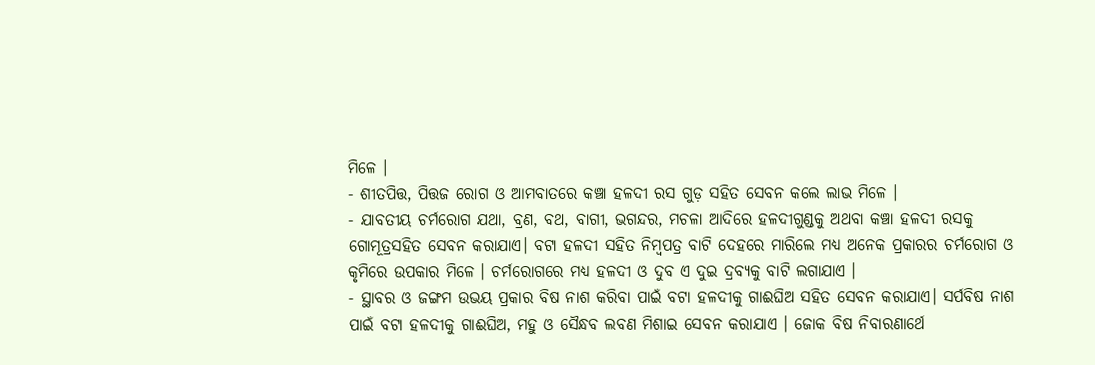ମିଳେ ।
- ଶୀତପିତ୍ତ, ପିତ୍ତଜ ରୋଗ ଓ ଆମବାତରେ କଞ୍ଚା ହଳଦୀ ରସ ଗୁଡ଼ ସହିତ ସେବନ କଲେ ଲାଭ ମିଳେ ।
- ଯାବତୀୟ ଚର୍ମରୋଗ ଯଥା, ବ୍ରଣ, ବଥ, ବାଗୀ, ଭଗନ୍ଦର, ମଚଳା ଆଦିରେ ହଳଦୀଗୁଣ୍ଡକୁ ଅଥବା କଞ୍ଚା ହଳଦୀ ରସକୁ ଗୋମୂତ୍ରସହିତ ସେବନ କରାଯାଏ। ବଟା ହଳଦୀ ସହିତ ନିମ୍ବପତ୍ର ବାଟି ଦେହରେ ମାରିଲେ ମଧ୍ୟ ଅନେକ ପ୍ରକାରର ଚର୍ମରୋଗ ଓ କୃମିରେ ଉପକାର ମିଳେ । ଚର୍ମରୋଗରେ ମଧ୍ୟ ହଳଦୀ ଓ ଦୁବ ଏ ଦୁଇ ଦ୍ରବ୍ୟକୁ ବାଟି ଲଗାଯାଏ ।
- ସ୍ଥାବର ଓ ଜଙ୍ଗମ ଉଭୟ ପ୍ରକାର ବିଷ ନାଶ କରିବା ପାଇଁ ବଟା ହଳଦୀକୁ ଗାଈଘିଅ ସହିତ ସେବନ କରାଯାଏ। ସର୍ପବିଷ ନାଶ ପାଇଁ ବଟା ହଳଦୀକୁ ଗାଈଘିଅ, ମହୁ ଓ ସୈନ୍ଧବ ଲବଣ ମିଶାଇ ସେବନ କରାଯାଏ । ଜୋକ ବିଷ ନିବାରଣାର୍ଥେ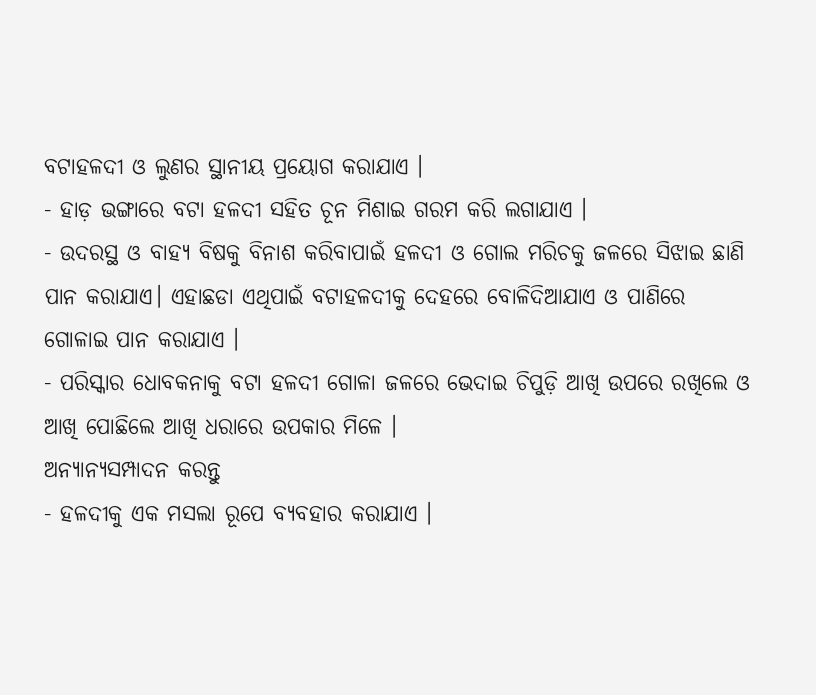ବଟାହଳଦୀ ଓ ଲୁଣର ସ୍ଥାନୀୟ ପ୍ରୟୋଗ କରାଯାଏ ।
- ହାଡ଼ ଭଙ୍ଗାରେ ବଟା ହଳଦୀ ସହିତ ଚୂନ ମିଶାଇ ଗରମ କରି ଲଗାଯାଏ ।
- ଉଦରସ୍ଥ ଓ ବାହ୍ୟ ବିଷକୁ ବିନାଶ କରିବାପାଇଁ ହଳଦୀ ଓ ଗୋଲ ମରିଚକୁ ଜଳରେ ସିଝାଇ ଛାଣି ପାନ କରାଯାଏ। ଏହାଛଡା ଏଥିପାଇଁ ବଟାହଳଦୀକୁ ଦେହରେ ବୋଳିଦିଆଯାଏ ଓ ପାଣିରେ ଗୋଳାଇ ପାନ କରାଯାଏ ।
- ପରିସ୍କାର ଧୋବକନାକୁ ବଟା ହଳଦୀ ଗୋଳା ଜଳରେ ଭେଦାଇ ଚିପୁଡ଼ି ଆଖି ଉପରେ ରଖିଲେ ଓ ଆଖି ପୋଛିଲେ ଆଖି ଧରାରେ ଉପକାର ମିଳେ ।
ଅନ୍ୟାନ୍ୟସମ୍ପାଦନ କରନ୍ତୁ
- ହଳଦୀକୁ ଏକ ମସଲା ରୂପେ ବ୍ୟବହାର କରାଯାଏ ।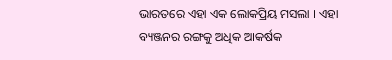ଭାରତରେ ଏହା ଏକ ଲୋକପ୍ରିୟ ମସଲା । ଏହା ବ୍ୟଞ୍ଜନର ରଙ୍ଗକୁ ଅଧିକ ଆକର୍ଷକ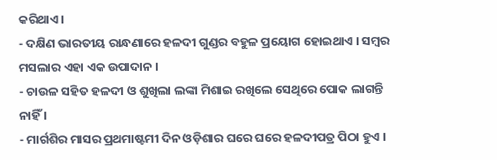କରିଥାଏ।
- ଦକ୍ଷିଣ ଭାରତୀୟ ରାନ୍ଧଣାରେ ହଳଦୀ ଗୁଣ୍ଡର ବହୁଳ ପ୍ରୟୋଗ ହୋଇଥାଏ । ସମ୍ବର ମସଲାର ଏହା ଏକ ଉପାଦାନ ।
- ଚାଉଳ ସହିତ ହଳଦୀ ଓ ଶୁଖିଲା ଲଙ୍କା ମିଶାଇ ରଖିଲେ ସେଥିରେ ପୋକ ଲାଗନ୍ତି ନାହିଁ ।
- ମାର୍ଗଶିର ମାସର ପ୍ରଥମାଷ୍ଟମୀ ଦିନ ଓଡ଼ିଶାର ଘରେ ଘରେ ହଳଦୀପତ୍ର ପିଠା ହୁଏ ।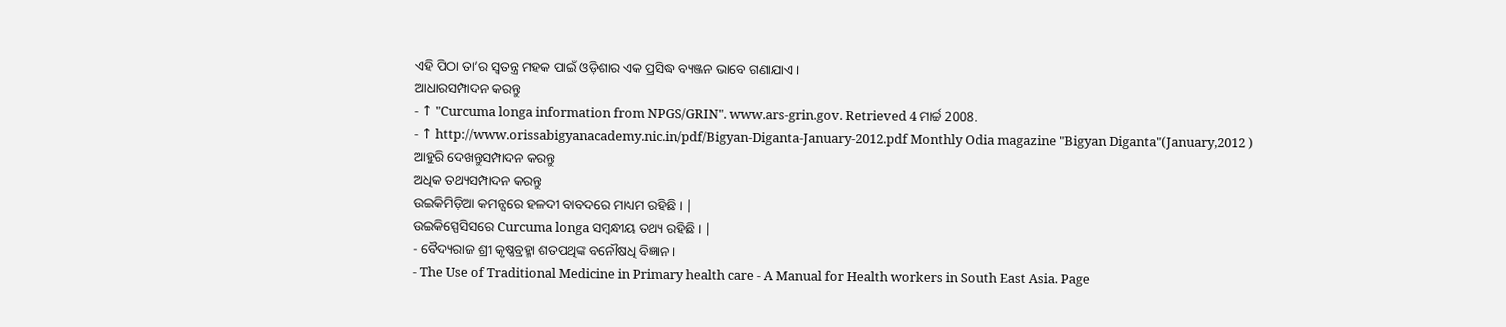ଏହି ପିଠା ତା’ର ସ୍ୱତନ୍ତ୍ର ମହକ ପାଇଁ ଓଡ଼ିଶାର ଏକ ପ୍ରସିଦ୍ଧ ବ୍ୟଞ୍ଜନ ଭାବେ ଗଣାଯାଏ ।
ଆଧାରସମ୍ପାଦନ କରନ୍ତୁ
- ↑ "Curcuma longa information from NPGS/GRIN". www.ars-grin.gov. Retrieved 4 ମାର୍ଚ୍ଚ 2008.
- ↑ http://www.orissabigyanacademy.nic.in/pdf/Bigyan-Diganta-January-2012.pdf Monthly Odia magazine "Bigyan Diganta"(January,2012 )
ଆହୁରି ଦେଖନ୍ତୁସମ୍ପାଦନ କରନ୍ତୁ
ଅଧିକ ତଥ୍ୟସମ୍ପାଦନ କରନ୍ତୁ
ଉଇକିମିଡ଼ିଆ କମନ୍ସରେ ହଳଦୀ ବାବଦରେ ମାଧ୍ୟମ ରହିଛି । |
ଉଇକିସ୍ପେସିସରେ Curcuma longa ସମ୍ବନ୍ଧୀୟ ତଥ୍ୟ ରହିଛି । |
- ବୈଦ୍ୟରାଜ ଶ୍ରୀ କୃଷ୍ଣବ୍ରହ୍ମା ଶତପଥିଙ୍କ ବନୌଷଧି ବିଜ୍ଞାନ ।
- The Use of Traditional Medicine in Primary health care - A Manual for Health workers in South East Asia. Page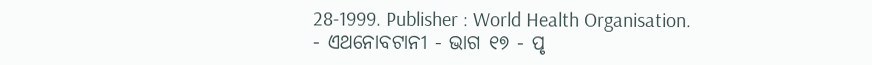28-1999. Publisher : World Health Organisation.
- ଏଥନୋବଟାନୀ - ଭାଗ ୧୭ - ପୃ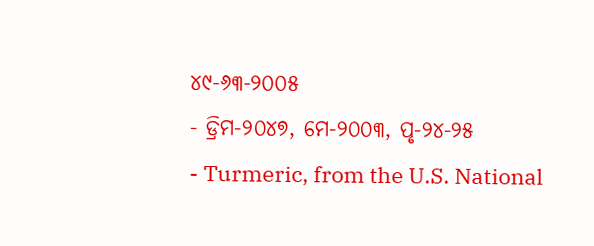୪୯-୬୩-୨୦୦୫
- ଡ୍ରିମ-୨୦୪୭, ମେ-୨୦୦୩, ପୃ-୨୪-୨୫
- Turmeric, from the U.S. National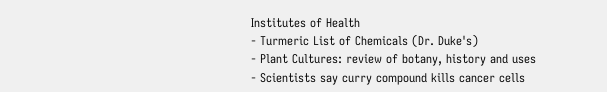Institutes of Health
- Turmeric List of Chemicals (Dr. Duke's)
- Plant Cultures: review of botany, history and uses
- Scientists say curry compound kills cancer cells